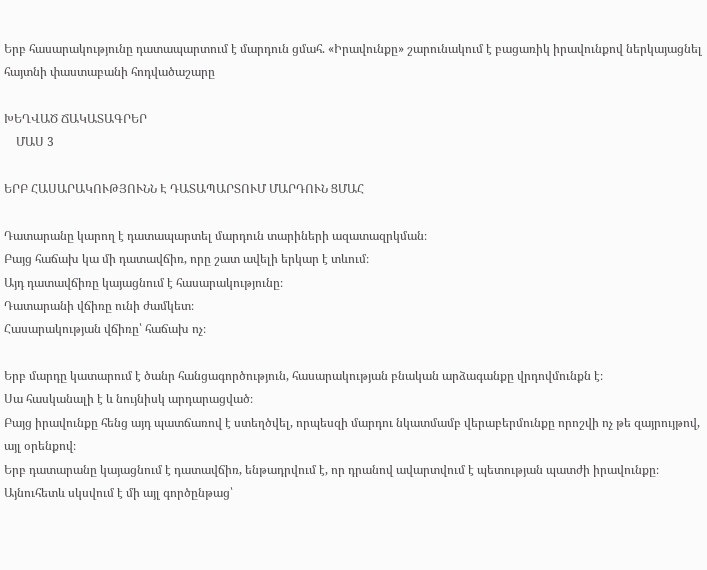Երբ հասարակությունը դատապարտում է մարդուն ցմահ. «Իրավունքը» շարունակում է բացառիկ իրավունքով ներկայացնել հայտնի փաստաբանի հոդվածաշարը

ԽԵՂՎԱԾ ՃԱԿԱՏԱԳՐԵՐ
    ՄԱՍ 3

ԵՐԲ ՀԱՍԱՐԱԿՈՒԹՅՈՒՆՆ Է ԴԱՏԱՊԱՐՏՈՒՄ ՄԱՐԴՈՒՆ ՑՄԱՀ

Դատարանը կարող է դատապարտել մարդուն տարիների ազատազրկման։
Բայց հաճախ կա մի դատավճիռ, որը շատ ավելի երկար է տևում։
Այդ դատավճիռը կայացնում է հասարակությունը։
Դատարանի վճիռը ունի ժամկետ։
Հասարակության վճիռը՝ հաճախ ոչ։

Երբ մարդը կատարում է ծանր հանցագործություն, հասարակության բնական արձագանքը վրդովմունքն է։
Սա հասկանալի է և նույնիսկ արդարացված։
Բայց իրավունքը հենց այդ պատճառով է ստեղծվել, որպեսզի մարդու նկատմամբ վերաբերմունքը որոշվի ոչ թե զայրույթով, այլ օրենքով։
Երբ դատարանը կայացնում է դատավճիռ, ենթադրվում է, որ դրանով ավարտվում է պետության պատժի իրավունքը։
Այնուհետև սկսվում է մի այլ գործընթաց՝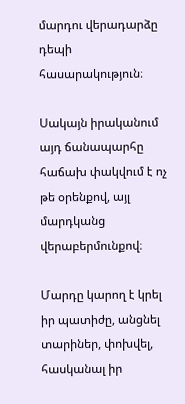մարդու վերադարձը դեպի հասարակություն։

Սակայն իրականում այդ ճանապարհը հաճախ փակվում է ոչ թե օրենքով, այլ մարդկանց վերաբերմունքով։

Մարդը կարող է կրել իր պատիժը, անցնել տարիներ, փոխվել, հասկանալ իր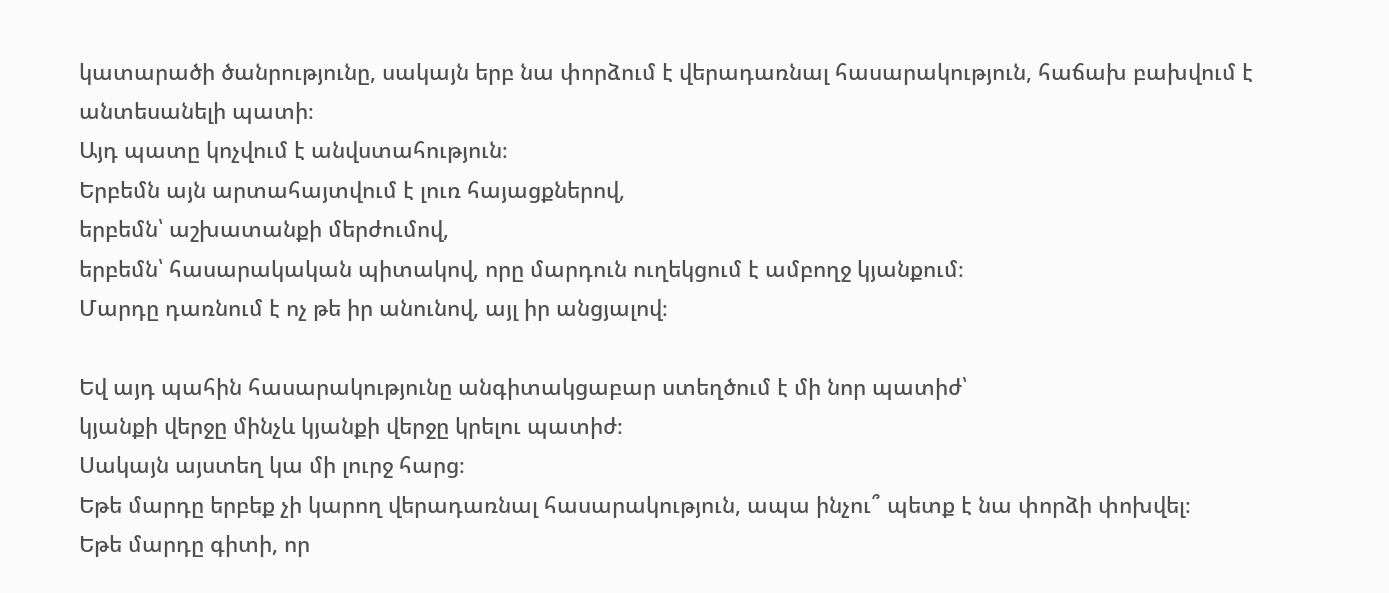կատարածի ծանրությունը, սակայն երբ նա փորձում է վերադառնալ հասարակություն, հաճախ բախվում է անտեսանելի պատի։
Այդ պատը կոչվում է անվստահություն։
Երբեմն այն արտահայտվում է լուռ հայացքներով,
երբեմն՝ աշխատանքի մերժումով,
երբեմն՝ հասարակական պիտակով, որը մարդուն ուղեկցում է ամբողջ կյանքում։
Մարդը դառնում է ոչ թե իր անունով, այլ իր անցյալով։

Եվ այդ պահին հասարակությունը անգիտակցաբար ստեղծում է մի նոր պատիժ՝
կյանքի վերջը մինչև կյանքի վերջը կրելու պատիժ։
Սակայն այստեղ կա մի լուրջ հարց։
Եթե մարդը երբեք չի կարող վերադառնալ հասարակություն, ապա ինչու՞ պետք է նա փորձի փոխվել։
Եթե մարդը գիտի, որ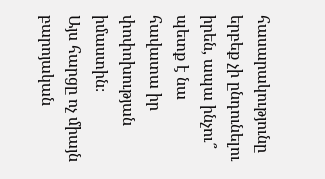հասարակությունը երբեք չի ընդունելու իրեն, ապա ինչու՞ պետք է նա հավատա իր փոփոխության իմաստին։
Այս հարցը ոչ միայն բարոյական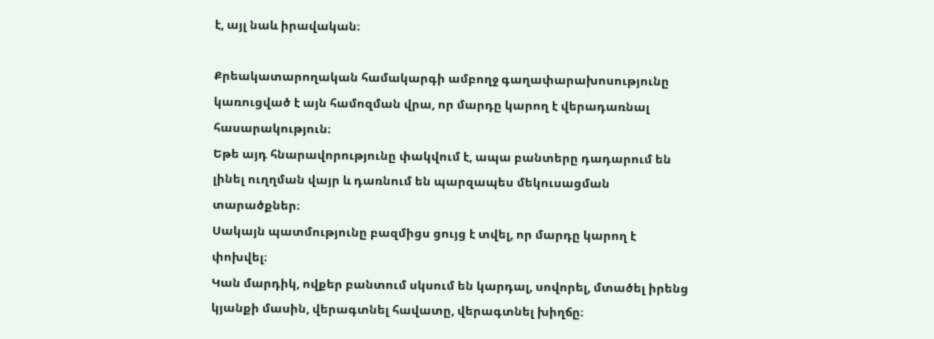է, այլ նաև իրավական։

Քրեակատարողական համակարգի ամբողջ գաղափարախոսությունը կառուցված է այն համոզման վրա, որ մարդը կարող է վերադառնալ հասարակություն։
Եթե այդ հնարավորությունը փակվում է, ապա բանտերը դադարում են լինել ուղղման վայր և դառնում են պարզապես մեկուսացման տարածքներ։
Սակայն պատմությունը բազմիցս ցույց է տվել, որ մարդը կարող է փոխվել։
Կան մարդիկ, ովքեր բանտում սկսում են կարդալ, սովորել, մտածել իրենց կյանքի մասին, վերագտնել հավատը, վերագտնել խիղճը։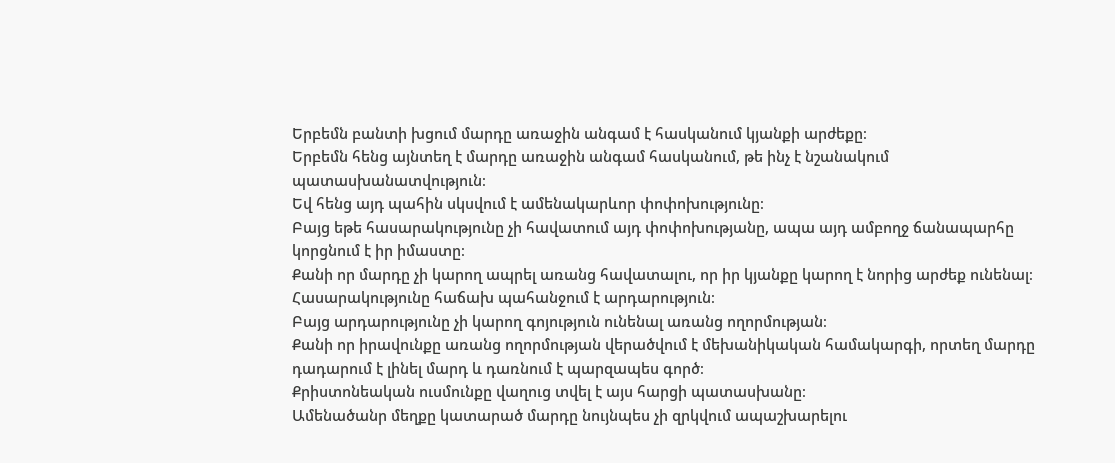Երբեմն բանտի խցում մարդը առաջին անգամ է հասկանում կյանքի արժեքը։
Երբեմն հենց այնտեղ է մարդը առաջին անգամ հասկանում, թե ինչ է նշանակում պատասխանատվություն։
Եվ հենց այդ պահին սկսվում է ամենակարևոր փոփոխությունը։
Բայց եթե հասարակությունը չի հավատում այդ փոփոխությանը, ապա այդ ամբողջ ճանապարհը կորցնում է իր իմաստը։
Քանի որ մարդը չի կարող ապրել առանց հավատալու, որ իր կյանքը կարող է նորից արժեք ունենալ։
Հասարակությունը հաճախ պահանջում է արդարություն։
Բայց արդարությունը չի կարող գոյություն ունենալ առանց ողորմության։
Քանի որ իրավունքը առանց ողորմության վերածվում է մեխանիկական համակարգի, որտեղ մարդը դադարում է լինել մարդ և դառնում է պարզապես գործ։
Քրիստոնեական ուսմունքը վաղուց տվել է այս հարցի պատասխանը։
Ամենածանր մեղքը կատարած մարդը նույնպես չի զրկվում ապաշխարելու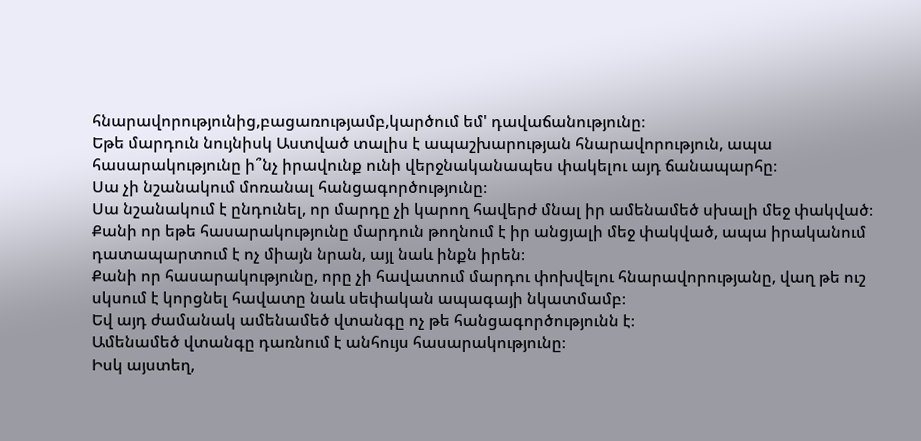հնարավորությունից,բացառությամբ,կարծում եմ' դավաճանությունը։
Եթե մարդուն նույնիսկ Աստված տալիս է ապաշխարության հնարավորություն, ապա հասարակությունը ի՞նչ իրավունք ունի վերջնականապես փակելու այդ ճանապարհը։
Սա չի նշանակում մոռանալ հանցագործությունը։
Սա նշանակում է ընդունել, որ մարդը չի կարող հավերժ մնալ իր ամենամեծ սխալի մեջ փակված։
Քանի որ եթե հասարակությունը մարդուն թողնում է իր անցյալի մեջ փակված, ապա իրականում դատապարտում է ոչ միայն նրան, այլ նաև ինքն իրեն։
Քանի որ հասարակությունը, որը չի հավատում մարդու փոխվելու հնարավորությանը, վաղ թե ուշ սկսում է կորցնել հավատը նաև սեփական ապագայի նկատմամբ։
Եվ այդ ժամանակ ամենամեծ վտանգը ոչ թե հանցագործությունն է։
Ամենամեծ վտանգը դառնում է անհույս հասարակությունը։
Իսկ այստեղ,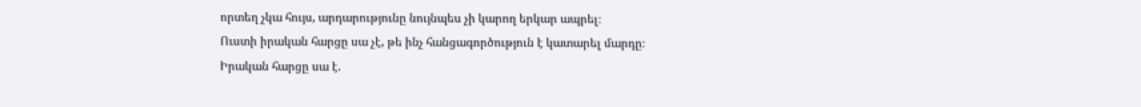որտեղ չկա հույս, արդարությունը նույնպես չի կարող երկար ապրել։
Ուստի իրական հարցը սա չէ, թե ինչ հանցագործություն է կատարել մարդը։
Իրական հարցը սա է.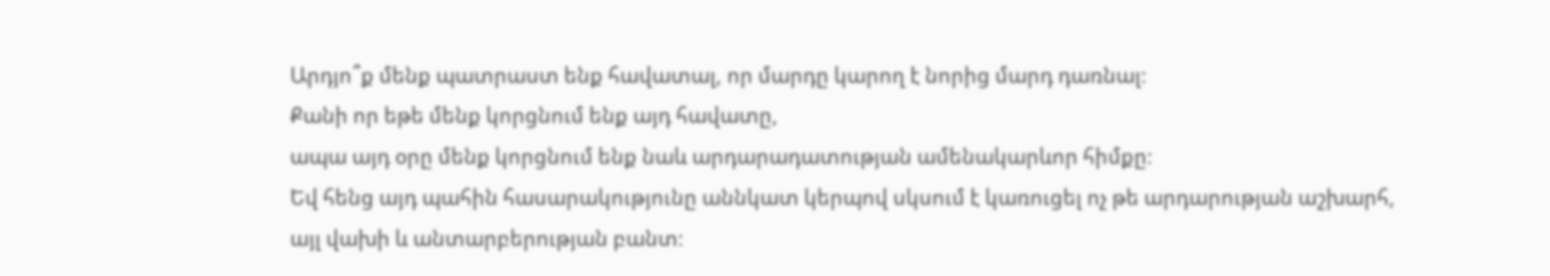Արդյո՞ք մենք պատրաստ ենք հավատալ, որ մարդը կարող է նորից մարդ դառնալ։
Քանի որ եթե մենք կորցնում ենք այդ հավատը,
ապա այդ օրը մենք կորցնում ենք նաև արդարադատության ամենակարևոր հիմքը։
Եվ հենց այդ պահին հասարակությունը աննկատ կերպով սկսում է կառուցել ոչ թե արդարության աշխարհ,
այլ վախի և անտարբերության բանտ։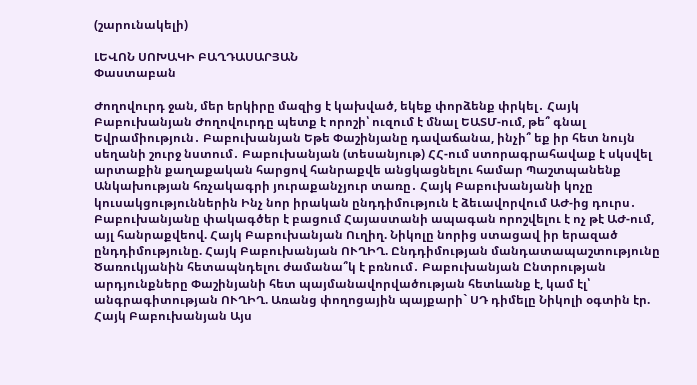(շարունակելի)

ԼԵՎՈՆ ՍՈԽԱԿԻ ԲԱՂԴԱՍԱՐՅԱՆ
Փաստաբան

Ժողովուրդ ջան, մեր երկիրը մազից է կախված, եկեք փորձենք փրկել․ Հայկ Բաբուխանյան Ժողովուրդը պետք է որոշի՝ ուզում է մնալ ԵԱՏՄ-ում, թե՞ գնալ Եվրամիություն․ Բաբուխանյան Եթե Փաշինյանը դավաճանա, ինչի՞ եք իր հետ նույն սեղանի շուրջ նստում․ Բաբուխանյան (տեսանյութ) ՀՀ-ում ստորագրահավաք է սկսվել արտաքին քաղաքական հարցով հանրաքվե անցկացնելու համար Պաշտպանենք Անկախության հռչակագրի յուրաքանչյուր տառը․ Հայկ Բաբուխանյանի կոչը կուսակցություններին Ինչ նոր իրական ընդդիմություն է ձեւավորվում ԱԺ-ից դուրս․ Բաբուխանյանը փակագծեր է բացում Հայաստանի ապագան որոշվելու է ոչ թէ ԱԺ-ում, այլ հանրաքվեով. Հայկ Բաբուխանյան Ուղիղ. Նիկոլը նորից ստացավ իր երազած ընդդիմությունը. Հայկ Բաբուխանյան ՈՒՂԻՂ. Ընդդիմության մանդատապաշտությունը Ծառուկյանին հետապնդելու ժամանա՞կ է բռնում․ Բաբուխանյան Ընտրության արդյունքները Փաշինյանի հետ պայմանավորվածության հետևանք է, կամ էլ՝ անգրագիտության ՈՒՂԻՂ. Առանց փողոցային պայքարի` ՍԴ դիմելը Նիկոլի օգտին էր. Հայկ Բաբուխանյան Այս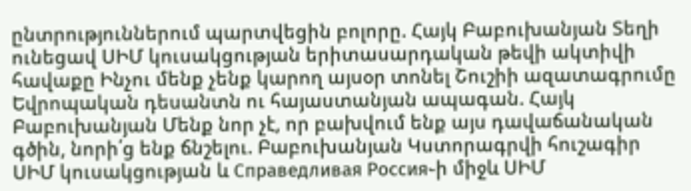ընտրություններում պարտվեցին բոլորը. Հայկ Բաբուխանյան Տեղի ունեցավ ՍԻՄ կուսակցության երիտասարդական թեվի ակտիվի հավաքը Ինչու մենք չենք կարող այսօր տոնել Շուշիի ազատագրումը Եվրոպական դեսանտն ու հայաստանյան ապագան. Հայկ Բաբուխանյան Մենք նոր չէ, որ բախվում ենք այս դավաճանական գծին, նորի՛ց ենք ճնշելու. Բաբուխանյան Կստորագրվի հուշագիր ՍԻՄ կուսակցության և Справедливая Россия֊ի միջև ՍԻՄ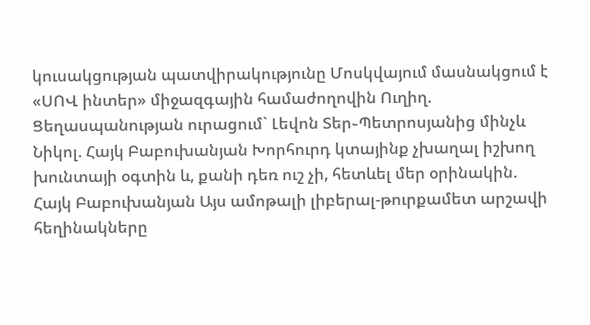կուսակցության պատվիրակությունը Մոսկվայում մասնակցում է «ՍՈՎ ինտեր» միջազգային համաժողովին Ուղիղ. Ցեղասպանության ուրացում` Լեվոն Տեր֊Պետրոսյանից մինչև Նիկոլ. Հայկ Բաբուխանյան Խորհուրդ կտայինք չխաղալ իշխող խունտայի օգտին և, քանի դեռ ուշ չի, հետևել մեր օրինակին. Հայկ Բաբուխանյան Այս ամոթալի լիբերալ-թուրքամետ արշավի հեղինակները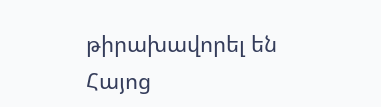թիրախավորել են Հայոց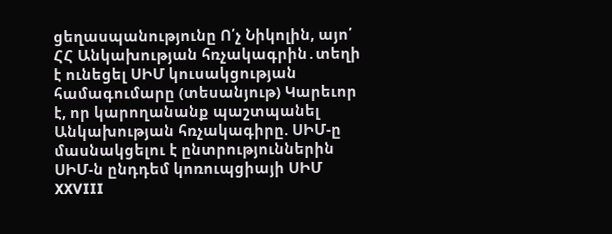ցեղասպանությունը Ո՛չ Նիկոլին, այո՛ ՀՀ Անկախության հռչակագրին․տեղի է ունեցել ՍԻՄ կուսակցության համագումարը (տեսանյութ) Կարեւոր է, որ կարողանանք պաշտպանել Անկախության հռչակագիրը. ՍԻՄ-ը մասնակցելու է ընտրություններին ՍԻՄ-ն ընդդեմ կոռուպցիայի ՍԻՄ XXVIII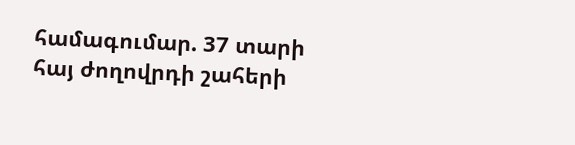համագումար. 37 տարի հայ ժողովրդի շահերի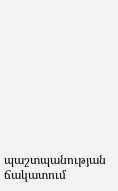պաշտպանության ճակատում